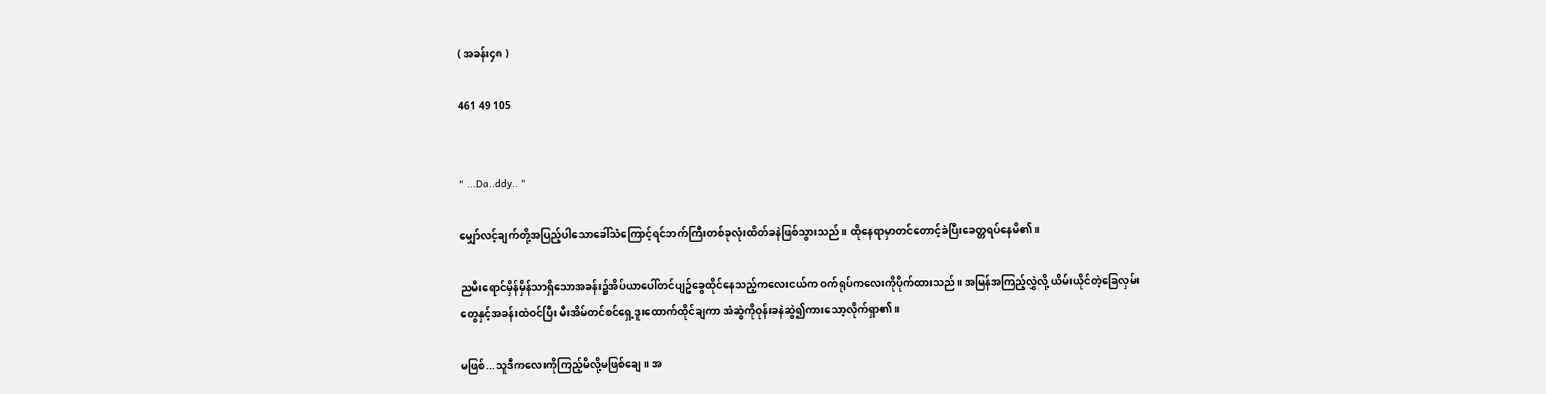( အခန်း၄၈ )

461 49 105


" ...Da..ddy.. "

မျှော်လင့်ချက်တို့အပြည့်ပါသောခေါ်သံကြောင့်ရင်ဘက်ကြီးတစ်ခုလုံးထိတ်ခနဲဖြစ်သွားသည်။ ထိုနေရာမှာတင်တောင့်ခဲပြီးခေတ္တရပ်နေမိ၏။

ညမီးရောင်မှိန်မှိန်သာရှိသောအခန်း၌အိပ်ယာပေါ်တင်ပျဥ်ခွေထိုင်နေသည့်ကလေးငယ်က ဝက်ရုပ်ကလေးကိုပိုက်ထားသည်။ အမြန်အကြည့်လွှဲလို့ ယိမ်းယိုင်တဲ့ခြေလှမ်းတွေနှင့်အခန်းထဲဝင်ပြီး မီးအိမ်တင်စင်ရှေ့ဒူးထောက်ထိုင်ချကာ အံဆွဲကိုဝုန်းခနဲဆွဲ၍ကားသော့လိုက်ရှာ၏။

မဖြစ်...သူဒီကလေးကိုကြည့်မိလို့မဖြစ်ချေ။ အ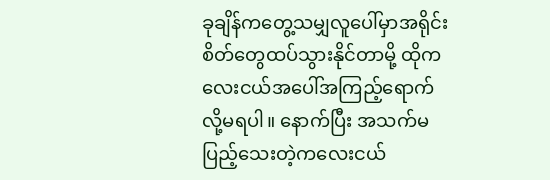ခုချိန်ကတွေ့သမျှလူပေါ်မှာအရိုင်းစိတ်တွေထပ်သွားနိုင်တာမို့ ထိုကလေးငယ်အပေါ်အကြည့်ရောက်လို့မရပါ။ နောက်ပြီး အသက်မပြည့်သေးတဲ့ကလေးငယ်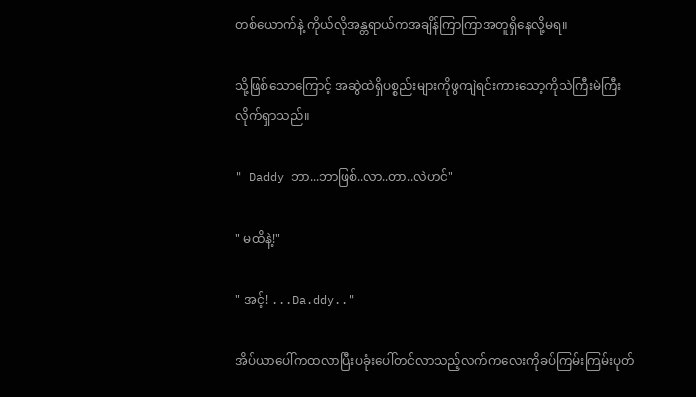တစ်ယောက်နဲ့ ကိုယ်လိုအန္တရာယ်ကအချိန်ကြာကြာအတူရှိနေလို့မရ။

သို့ဖြစ်သောကြောင့် အဆွဲထဲရှိပစ္စည်းများကိုဖွကျဲရင်းကားသော့ကိုသဲကြီးမဲကြီးလိုက်ရှာသည်။

" Daddy ဘာ...ဘာဖြစ်..လာ..တာ..လဲဟင်"

" မထိနဲ့!"

" အင့်! ...Da.ddy.."

အိပ်ယာပေါ်ကထလာပြီးပခုံးပေါ်တင်လာသည့်လက်ကလေးကိုခပ်ကြမ်းကြမ်းပုတ်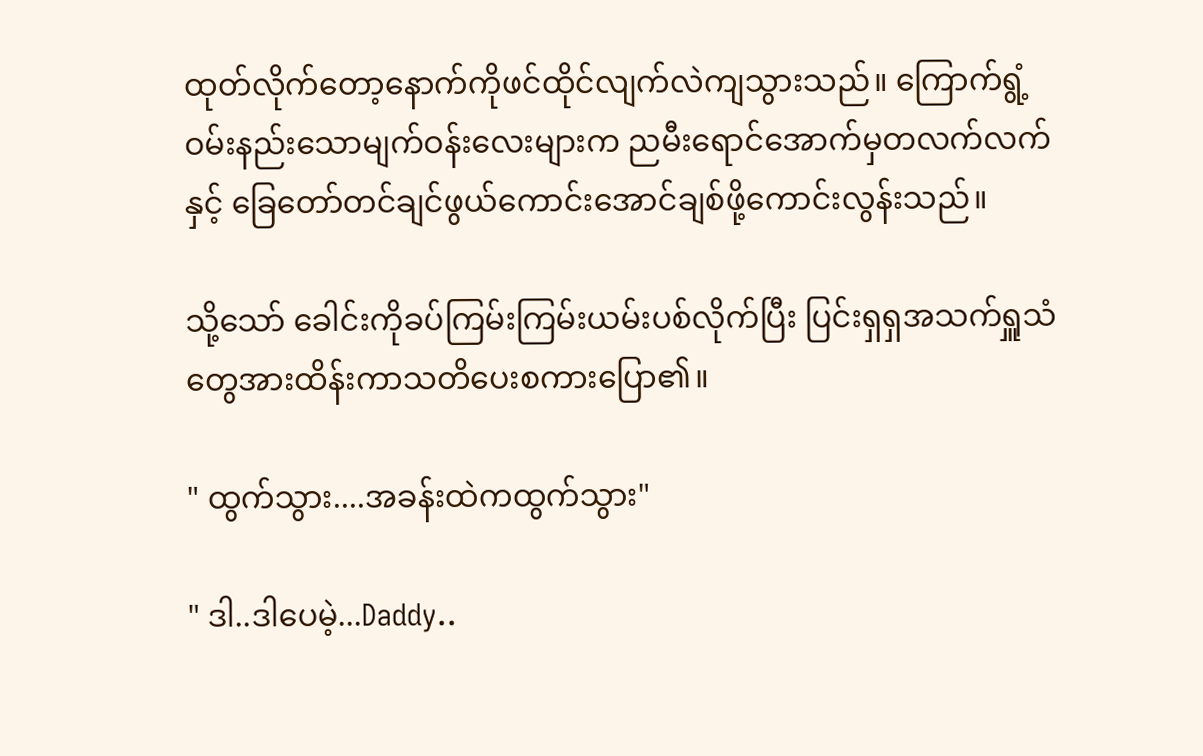ထုတ်လိုက်တော့နောက်ကိုဖင်ထိုင်လျက်လဲကျသွားသည်။ ကြောက်ရွံ့ဝမ်းနည်းသောမျက်ဝန်းလေးများက ညမီးရောင်အောက်မှတလက်လက်နှင့် ခြေတော်တင်ချင်ဖွယ်ကောင်းအောင်ချစ်ဖို့ကောင်းလွန်းသည်။

သို့သော် ခေါင်းကိုခပ်ကြမ်းကြမ်းယမ်းပစ်လိုက်ပြီး ပြင်းရှရှအသက်ရှူသံတွေအားထိန်းကာသတိပေးစကားပြော၏။

" ထွက်သွား....အခန်းထဲကထွက်သွား"

" ဒါ..ဒါပေမဲ့...Daddy..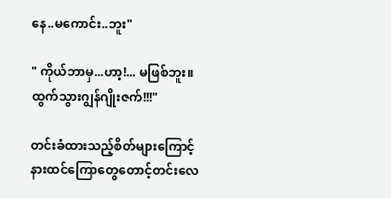နေ..မကောင်း..ဘူး"

" ကိုယ်ဘာမှ...ဟာ့!... မဖြစ်ဘူး။ ထွက်သွားဂျွန်ဂျိုးဇက်!!!"

တင်းခံထားသည့်စိတ်များကြောင့်နားထင်ကြောတွေတောင့်တင်းလေ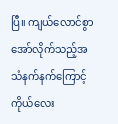ပြီ။ ကျယ်လောင်စွာအော်လိုက်သည့်အသံနက်နက်ကြောင့် ကိုယ်လေး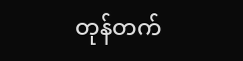တုန်တက်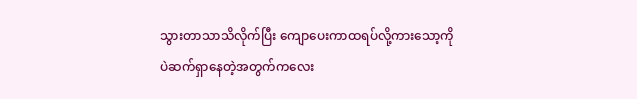သွားတာသာသိလိုက်ပြီး ကျောပေးကာထရပ်လို့ကားသော့ကိုပဲဆက်ရှာနေတဲ့အတွက်ကလေး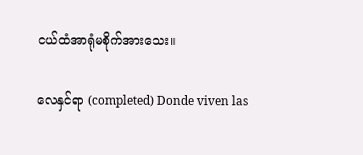ငယ်ထံအာရုံမစိုက်အားသေး။

လေနှင်ရာ (completed) Donde viven las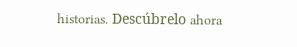historias. Descúbrelo ahora